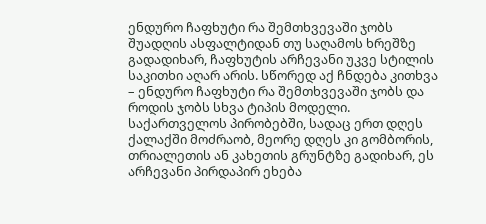ენდურო ჩაფხუტი რა შემთხვევაში ჯობს
შუადღის ასფალტიდან თუ საღამოს ხრეშზე გადადიხარ, ჩაფხუტის არჩევანი უკვე სტილის საკითხი აღარ არის. სწორედ აქ ჩნდება კითხვა – ენდურო ჩაფხუტი რა შემთხვევაში ჯობს და როდის ჯობს სხვა ტიპის მოდელი. საქართველოს პირობებში, სადაც ერთ დღეს ქალაქში მოძრაობ, მეორე დღეს კი გომბორის, თრიალეთის ან კახეთის გრუნტზე გადიხარ, ეს არჩევანი პირდაპირ ეხება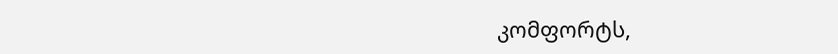კომფორტს,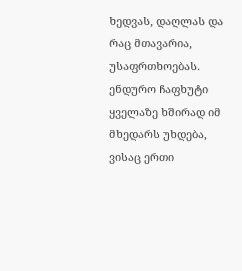ხედვას, დაღლას და რაც მთავარია, უსაფრთხოებას.
ენდურო ჩაფხუტი ყველაზე ხშირად იმ მხედარს უხდება, ვისაც ერთი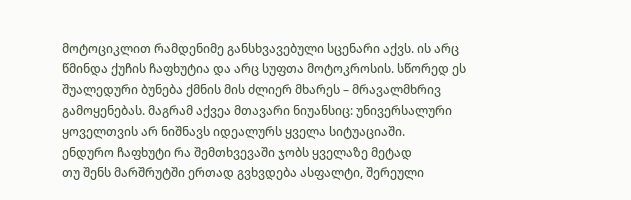მოტოციკლით რამდენიმე განსხვავებული სცენარი აქვს. ის არც წმინდა ქუჩის ჩაფხუტია და არც სუფთა მოტოკროსის. სწორედ ეს შუალედური ბუნება ქმნის მის ძლიერ მხარეს – მრავალმხრივ გამოყენებას. მაგრამ აქვეა მთავარი ნიუანსიც: უნივერსალური ყოველთვის არ ნიშნავს იდეალურს ყველა სიტუაციაში.
ენდურო ჩაფხუტი რა შემთხვევაში ჯობს ყველაზე მეტად
თუ შენს მარშრუტში ერთად გვხვდება ასფალტი, შერეული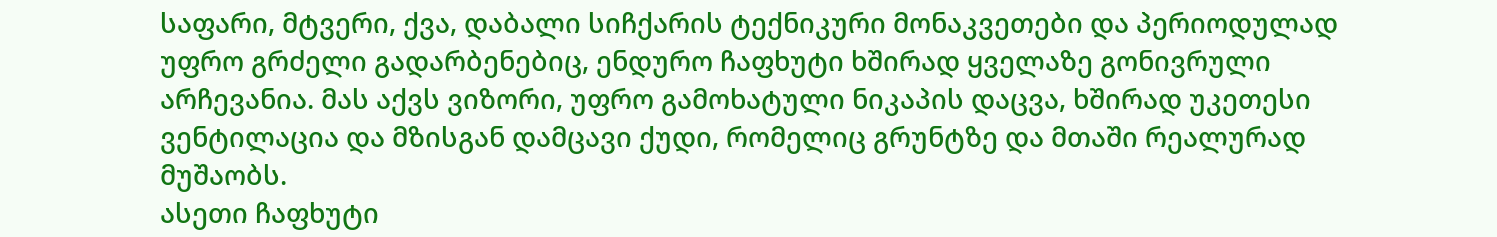საფარი, მტვერი, ქვა, დაბალი სიჩქარის ტექნიკური მონაკვეთები და პერიოდულად უფრო გრძელი გადარბენებიც, ენდურო ჩაფხუტი ხშირად ყველაზე გონივრული არჩევანია. მას აქვს ვიზორი, უფრო გამოხატული ნიკაპის დაცვა, ხშირად უკეთესი ვენტილაცია და მზისგან დამცავი ქუდი, რომელიც გრუნტზე და მთაში რეალურად მუშაობს.
ასეთი ჩაფხუტი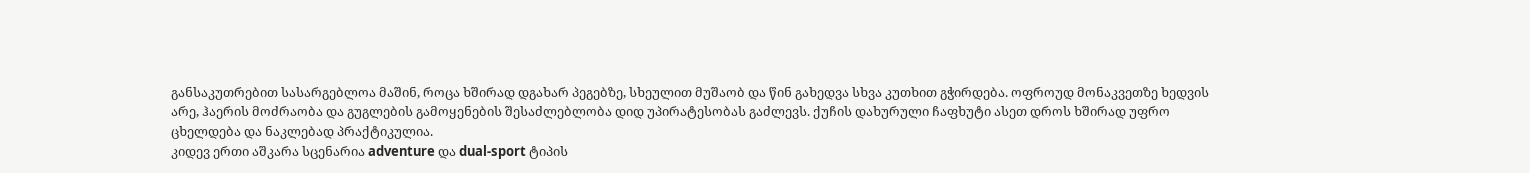განსაკუთრებით სასარგებლოა მაშინ, როცა ხშირად დგახარ პეგებზე, სხეულით მუშაობ და წინ გახედვა სხვა კუთხით გჭირდება. ოფროუდ მონაკვეთზე ხედვის არე, ჰაერის მოძრაობა და გუგლების გამოყენების შესაძლებლობა დიდ უპირატესობას გაძლევს. ქუჩის დახურული ჩაფხუტი ასეთ დროს ხშირად უფრო ცხელდება და ნაკლებად პრაქტიკულია.
კიდევ ერთი აშკარა სცენარია adventure და dual-sport ტიპის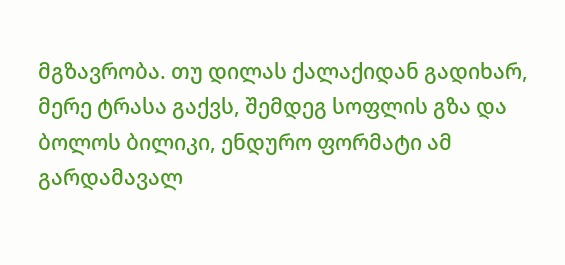მგზავრობა. თუ დილას ქალაქიდან გადიხარ, მერე ტრასა გაქვს, შემდეგ სოფლის გზა და ბოლოს ბილიკი, ენდურო ფორმატი ამ გარდამავალ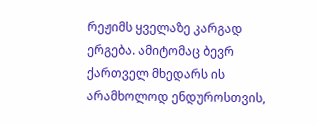რეჟიმს ყველაზე კარგად ერგება. ამიტომაც ბევრ ქართველ მხედარს ის არამხოლოდ ენდუროსთვის,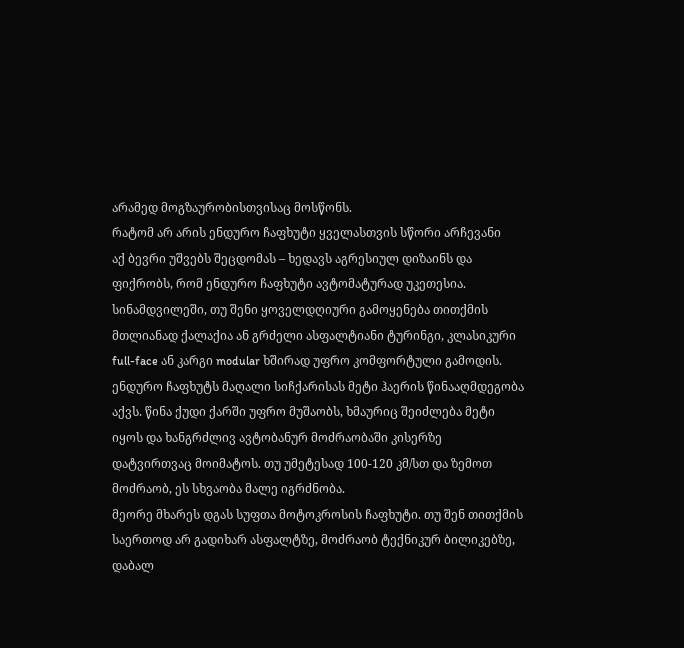არამედ მოგზაურობისთვისაც მოსწონს.
რატომ არ არის ენდურო ჩაფხუტი ყველასთვის სწორი არჩევანი
აქ ბევრი უშვებს შეცდომას – ხედავს აგრესიულ დიზაინს და ფიქრობს, რომ ენდურო ჩაფხუტი ავტომატურად უკეთესია. სინამდვილეში, თუ შენი ყოველდღიური გამოყენება თითქმის მთლიანად ქალაქია ან გრძელი ასფალტიანი ტურინგი, კლასიკური full-face ან კარგი modular ხშირად უფრო კომფორტული გამოდის.
ენდურო ჩაფხუტს მაღალი სიჩქარისას მეტი ჰაერის წინააღმდეგობა აქვს. წინა ქუდი ქარში უფრო მუშაობს, ხმაურიც შეიძლება მეტი იყოს და ხანგრძლივ ავტობანურ მოძრაობაში კისერზე დატვირთვაც მოიმატოს. თუ უმეტესად 100-120 კმ/სთ და ზემოთ მოძრაობ, ეს სხვაობა მალე იგრძნობა.
მეორე მხარეს დგას სუფთა მოტოკროსის ჩაფხუტი. თუ შენ თითქმის საერთოდ არ გადიხარ ასფალტზე, მოძრაობ ტექნიკურ ბილიკებზე, დაბალ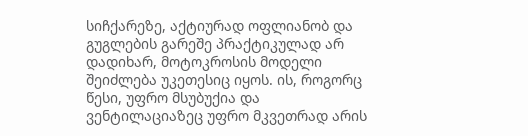სიჩქარეზე, აქტიურად ოფლიანობ და გუგლების გარეშე პრაქტიკულად არ დადიხარ, მოტოკროსის მოდელი შეიძლება უკეთესიც იყოს. ის, როგორც წესი, უფრო მსუბუქია და ვენტილაციაზეც უფრო მკვეთრად არის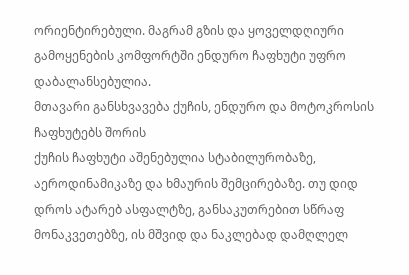ორიენტირებული. მაგრამ გზის და ყოველდღიური გამოყენების კომფორტში ენდურო ჩაფხუტი უფრო დაბალანსებულია.
მთავარი განსხვავება ქუჩის, ენდურო და მოტოკროსის ჩაფხუტებს შორის
ქუჩის ჩაფხუტი აშენებულია სტაბილურობაზე, აეროდინამიკაზე და ხმაურის შემცირებაზე. თუ დიდ დროს ატარებ ასფალტზე, განსაკუთრებით სწრაფ მონაკვეთებზე, ის მშვიდ და ნაკლებად დამღლელ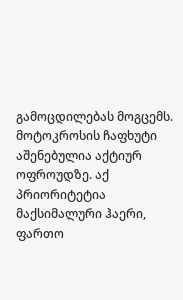გამოცდილებას მოგცემს.
მოტოკროსის ჩაფხუტი აშენებულია აქტიურ ოფროუდზე. აქ პრიორიტეტია მაქსიმალური ჰაერი, ფართო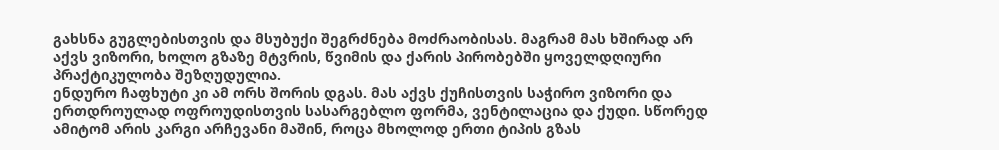გახსნა გუგლებისთვის და მსუბუქი შეგრძნება მოძრაობისას. მაგრამ მას ხშირად არ აქვს ვიზორი, ხოლო გზაზე მტვრის, წვიმის და ქარის პირობებში ყოველდღიური პრაქტიკულობა შეზღუდულია.
ენდურო ჩაფხუტი კი ამ ორს შორის დგას. მას აქვს ქუჩისთვის საჭირო ვიზორი და ერთდროულად ოფროუდისთვის სასარგებლო ფორმა, ვენტილაცია და ქუდი. სწორედ ამიტომ არის კარგი არჩევანი მაშინ, როცა მხოლოდ ერთი ტიპის გზას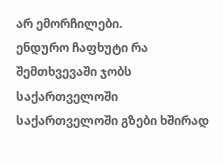არ ემორჩილები.
ენდურო ჩაფხუტი რა შემთხვევაში ჯობს საქართველოში
საქართველოში გზები ხშირად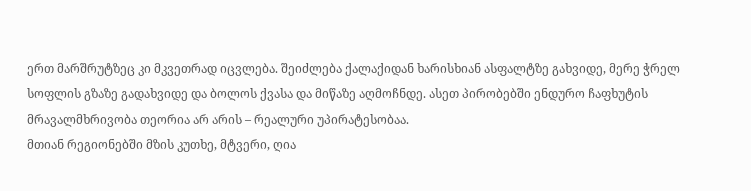ერთ მარშრუტზეც კი მკვეთრად იცვლება. შეიძლება ქალაქიდან ხარისხიან ასფალტზე გახვიდე, მერე ჭრელ სოფლის გზაზე გადახვიდე და ბოლოს ქვასა და მიწაზე აღმოჩნდე. ასეთ პირობებში ენდურო ჩაფხუტის მრავალმხრივობა თეორია არ არის – რეალური უპირატესობაა.
მთიან რეგიონებში მზის კუთხე, მტვერი, ღია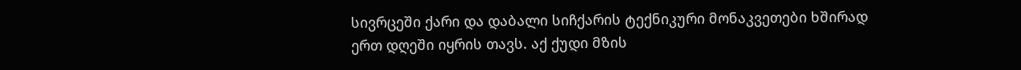სივრცეში ქარი და დაბალი სიჩქარის ტექნიკური მონაკვეთები ხშირად ერთ დღეში იყრის თავს. აქ ქუდი მზის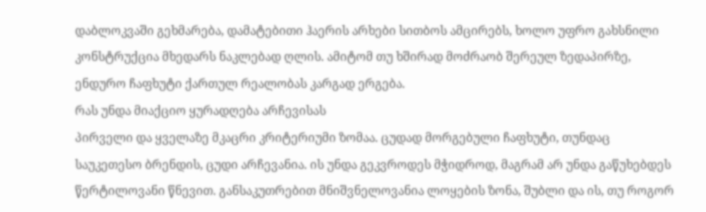დაბლოკვაში გეხმარება, დამატებითი ჰაერის არხები სითბოს ამცირებს, ხოლო უფრო გახსნილი კონსტრუქცია მხედარს ნაკლებად ღლის. ამიტომ თუ ხშირად მოძრაობ შერეულ ზედაპირზე, ენდურო ჩაფხუტი ქართულ რეალობას კარგად ერგება.
რას უნდა მიაქციო ყურადღება არჩევისას
პირველი და ყველაზე მკაცრი კრიტერიუმი ზომაა. ცუდად მორგებული ჩაფხუტი, თუნდაც საუკეთესო ბრენდის, ცუდი არჩევანია. ის უნდა გეკვროდეს მჭიდროდ, მაგრამ არ უნდა გაწუხებდეს წერტილოვანი წნევით. განსაკუთრებით მნიშვნელოვანია ლოყების ზონა, შუბლი და ის, თუ როგორ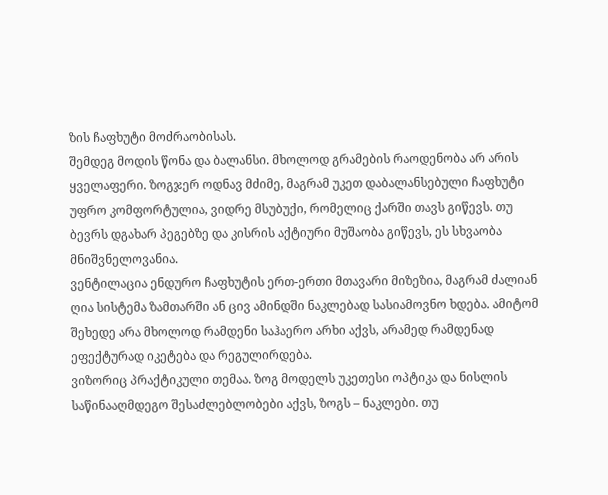ზის ჩაფხუტი მოძრაობისას.
შემდეგ მოდის წონა და ბალანსი. მხოლოდ გრამების რაოდენობა არ არის ყველაფერი. ზოგჯერ ოდნავ მძიმე, მაგრამ უკეთ დაბალანსებული ჩაფხუტი უფრო კომფორტულია, ვიდრე მსუბუქი, რომელიც ქარში თავს გიწევს. თუ ბევრს დგახარ პეგებზე და კისრის აქტიური მუშაობა გიწევს, ეს სხვაობა მნიშვნელოვანია.
ვენტილაცია ენდურო ჩაფხუტის ერთ-ერთი მთავარი მიზეზია, მაგრამ ძალიან ღია სისტემა ზამთარში ან ცივ ამინდში ნაკლებად სასიამოვნო ხდება. ამიტომ შეხედე არა მხოლოდ რამდენი საჰაერო არხი აქვს, არამედ რამდენად ეფექტურად იკეტება და რეგულირდება.
ვიზორიც პრაქტიკული თემაა. ზოგ მოდელს უკეთესი ოპტიკა და ნისლის საწინააღმდეგო შესაძლებლობები აქვს, ზოგს – ნაკლები. თუ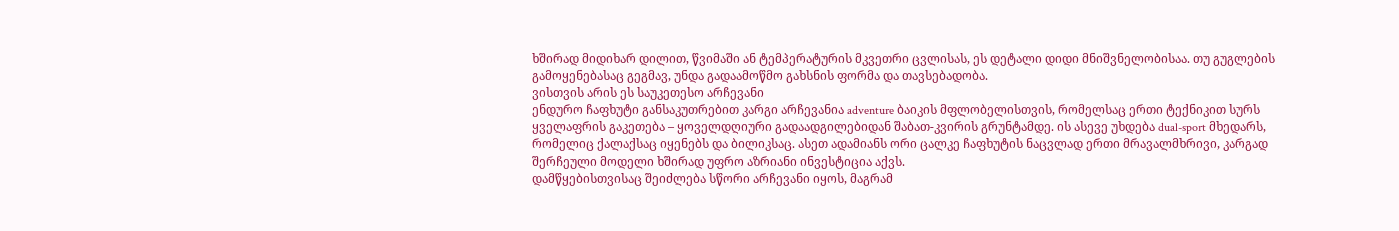ხშირად მიდიხარ დილით, წვიმაში ან ტემპერატურის მკვეთრი ცვლისას, ეს დეტალი დიდი მნიშვნელობისაა. თუ გუგლების გამოყენებასაც გეგმავ, უნდა გადაამოწმო გახსნის ფორმა და თავსებადობა.
ვისთვის არის ეს საუკეთესო არჩევანი
ენდურო ჩაფხუტი განსაკუთრებით კარგი არჩევანია adventure ბაიკის მფლობელისთვის, რომელსაც ერთი ტექნიკით სურს ყველაფრის გაკეთება – ყოველდღიური გადაადგილებიდან შაბათ-კვირის გრუნტამდე. ის ასევე უხდება dual-sport მხედარს, რომელიც ქალაქსაც იყენებს და ბილიკსაც. ასეთ ადამიანს ორი ცალკე ჩაფხუტის ნაცვლად ერთი მრავალმხრივი, კარგად შერჩეული მოდელი ხშირად უფრო აზრიანი ინვესტიცია აქვს.
დამწყებისთვისაც შეიძლება სწორი არჩევანი იყოს, მაგრამ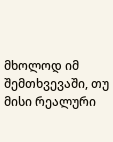მხოლოდ იმ შემთხვევაში, თუ მისი რეალური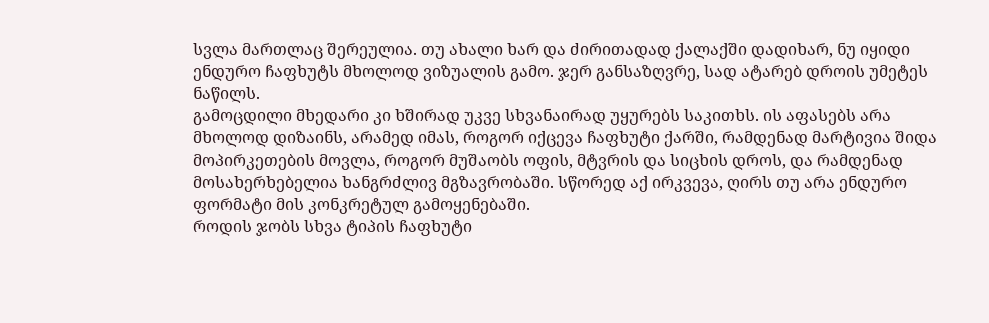სვლა მართლაც შერეულია. თუ ახალი ხარ და ძირითადად ქალაქში დადიხარ, ნუ იყიდი ენდურო ჩაფხუტს მხოლოდ ვიზუალის გამო. ჯერ განსაზღვრე, სად ატარებ დროის უმეტეს ნაწილს.
გამოცდილი მხედარი კი ხშირად უკვე სხვანაირად უყურებს საკითხს. ის აფასებს არა მხოლოდ დიზაინს, არამედ იმას, როგორ იქცევა ჩაფხუტი ქარში, რამდენად მარტივია შიდა მოპირკეთების მოვლა, როგორ მუშაობს ოფის, მტვრის და სიცხის დროს, და რამდენად მოსახერხებელია ხანგრძლივ მგზავრობაში. სწორედ აქ ირკვევა, ღირს თუ არა ენდურო ფორმატი მის კონკრეტულ გამოყენებაში.
როდის ჯობს სხვა ტიპის ჩაფხუტი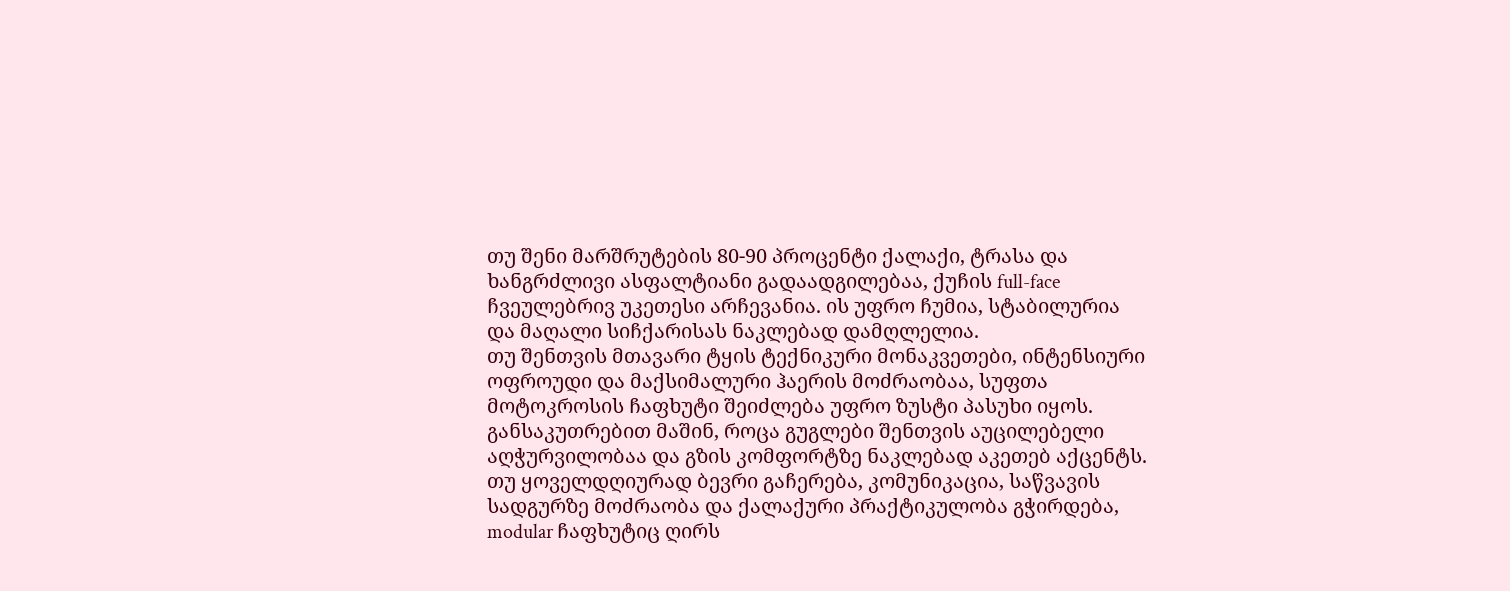თუ შენი მარშრუტების 80-90 პროცენტი ქალაქი, ტრასა და ხანგრძლივი ასფალტიანი გადაადგილებაა, ქუჩის full-face ჩვეულებრივ უკეთესი არჩევანია. ის უფრო ჩუმია, სტაბილურია და მაღალი სიჩქარისას ნაკლებად დამღლელია.
თუ შენთვის მთავარი ტყის ტექნიკური მონაკვეთები, ინტენსიური ოფროუდი და მაქსიმალური ჰაერის მოძრაობაა, სუფთა მოტოკროსის ჩაფხუტი შეიძლება უფრო ზუსტი პასუხი იყოს. განსაკუთრებით მაშინ, როცა გუგლები შენთვის აუცილებელი აღჭურვილობაა და გზის კომფორტზე ნაკლებად აკეთებ აქცენტს.
თუ ყოველდღიურად ბევრი გაჩერება, კომუნიკაცია, საწვავის სადგურზე მოძრაობა და ქალაქური პრაქტიკულობა გჭირდება, modular ჩაფხუტიც ღირს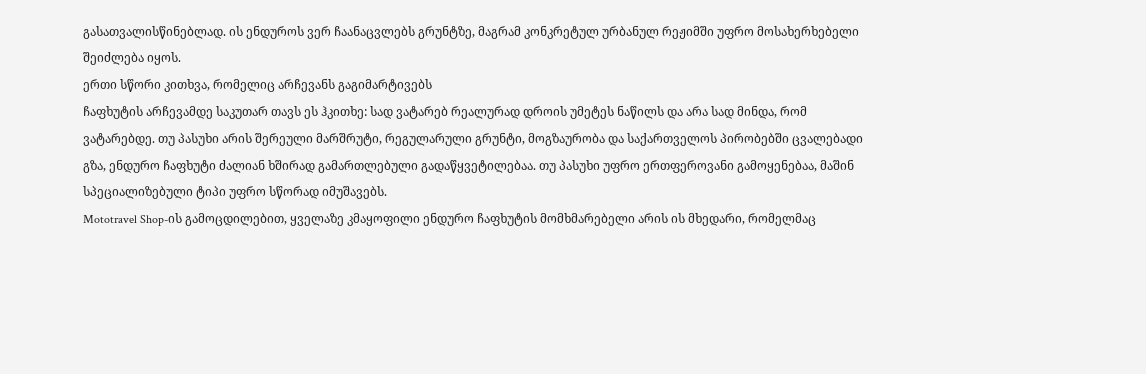გასათვალისწინებლად. ის ენდუროს ვერ ჩაანაცვლებს გრუნტზე, მაგრამ კონკრეტულ ურბანულ რეჟიმში უფრო მოსახერხებელი შეიძლება იყოს.
ერთი სწორი კითხვა, რომელიც არჩევანს გაგიმარტივებს
ჩაფხუტის არჩევამდე საკუთარ თავს ეს ჰკითხე: სად ვატარებ რეალურად დროის უმეტეს ნაწილს და არა სად მინდა, რომ ვატარებდე. თუ პასუხი არის შერეული მარშრუტი, რეგულარული გრუნტი, მოგზაურობა და საქართველოს პირობებში ცვალებადი გზა, ენდურო ჩაფხუტი ძალიან ხშირად გამართლებული გადაწყვეტილებაა. თუ პასუხი უფრო ერთფეროვანი გამოყენებაა, მაშინ სპეციალიზებული ტიპი უფრო სწორად იმუშავებს.
Mototravel Shop-ის გამოცდილებით, ყველაზე კმაყოფილი ენდურო ჩაფხუტის მომხმარებელი არის ის მხედარი, რომელმაც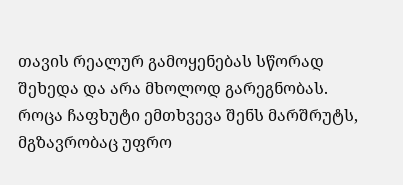თავის რეალურ გამოყენებას სწორად შეხედა და არა მხოლოდ გარეგნობას. როცა ჩაფხუტი ემთხვევა შენს მარშრუტს, მგზავრობაც უფრო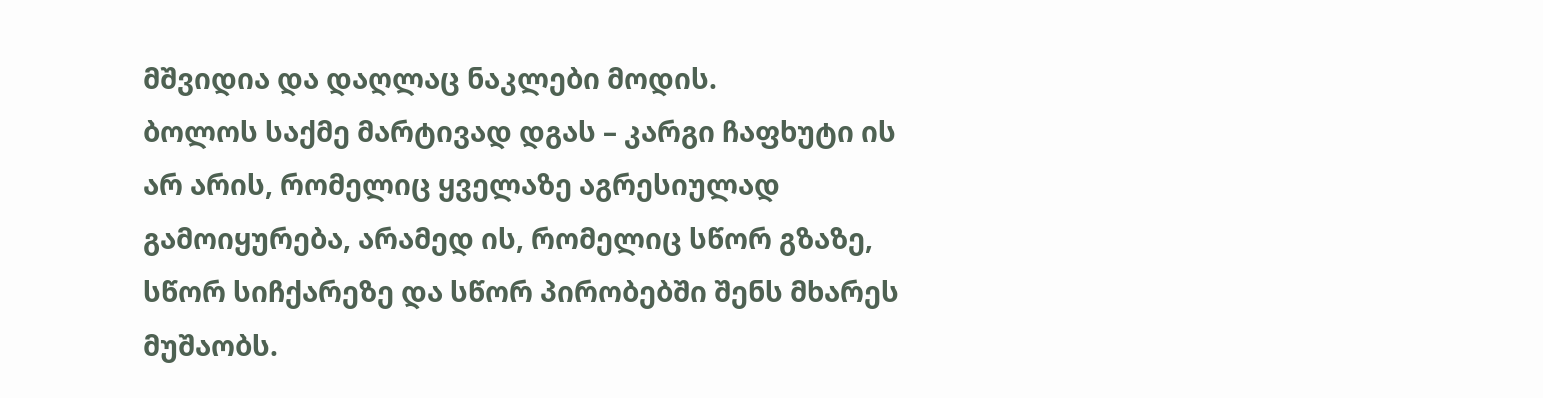მშვიდია და დაღლაც ნაკლები მოდის.
ბოლოს საქმე მარტივად დგას – კარგი ჩაფხუტი ის არ არის, რომელიც ყველაზე აგრესიულად გამოიყურება, არამედ ის, რომელიც სწორ გზაზე, სწორ სიჩქარეზე და სწორ პირობებში შენს მხარეს მუშაობს.